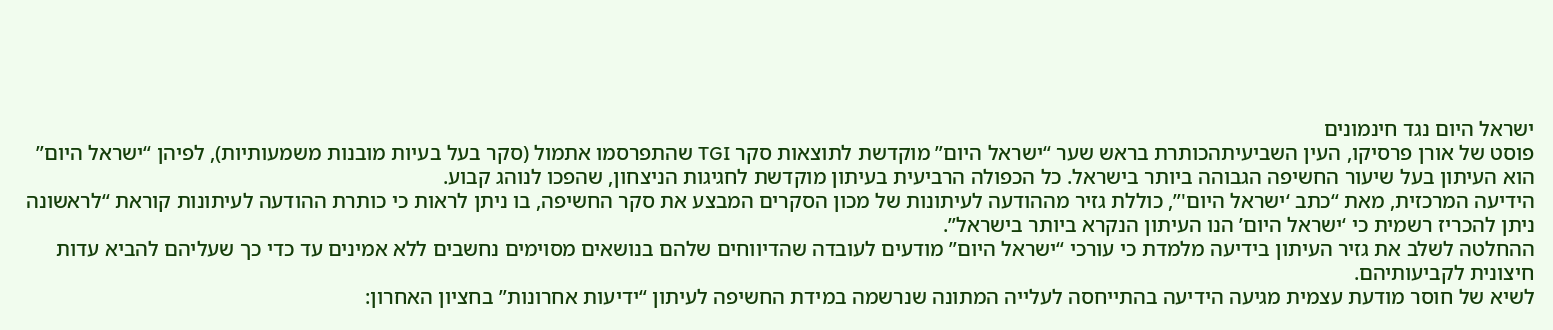ישראל היום נגד חינמונים
פוסט של אורן פרסיקו, העין השביעיתהכותרת בראש שער “ישראל היום” מוקדשת לתוצאות סקר TGI שהתפרסמו אתמול (סקר בעל בעיות מובנות משמעותיות), לפיהן “ישראל היום” הוא העיתון בעל שיעור החשיפה הגבוהה ביותר בישראל. כל הכפולה הרביעית בעיתון מוקדשת לחגיגות הניצחון, שהפכו לנוהג קבוע.
הידיעה המרכזית, מאת “כתב ‘ישראל היום'”, כוללת גזיר מההודעה לעיתונות של מכון הסקרים המבצע את סקר החשיפה, בו ניתן לראות כי כותרת ההודעה לעיתונות קוראת “לראשונה ניתן להכריז רשמית כי ‘ישראל היום’ הנו העיתון הנקרא ביותר בישראל”.
ההחלטה לשלב את גזיר העיתון בידיעה מלמדת כי עורכי “ישראל היום” מודעים לעובדה שהדיווחים שלהם בנושאים מסוימים נחשבים ללא אמינים עד כדי כך שעליהם להביא עדות חיצונית לקביעותיהם.
לשיא של חוסר מודעת עצמית מגיעה הידיעה בהתייחסה לעלייה המתונה שנרשמה במידת החשיפה לעיתון “ידיעות אחרונות” בחציון האחרון: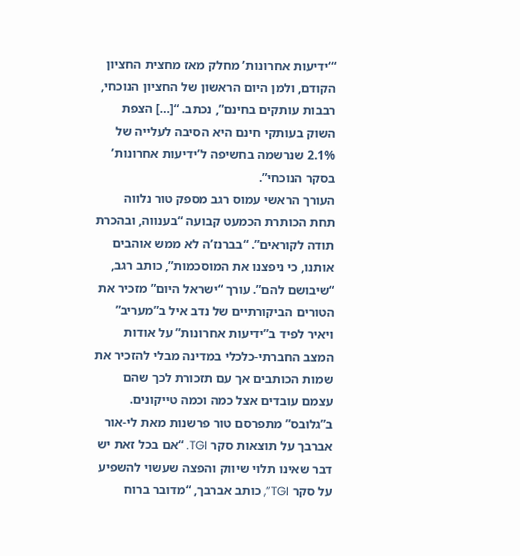“‘ידיעות אחרונות’ מחלק מאז מחצית החציון הקודם, ולמן היום הראשון של החציון הנוכחי, רבבות עותקים בחינם”, נכתב. “[…] הצפת השוק בעותקי חינם היא הסיבה לעלייה של 2.1% שנרשמה בחשיפה ל’ידיעות אחרונות’ בסקר הנוכחי”.
העורך הראשי עמוס רגב מספק טור נלווה תחת הכותרת הכמעט קבועה “בענווה, ובהכרת תודה לקוראים”. “בברנז’ה לא ממש אוהבים אותנו, כי ניפצנו את המוסכמות”, כותב רגב, “שיבושם להם”. עורך “ישראל היום” מזכיר את הטורים הביקורתיים של נדב איל ב”מעריב” ויאיר לפיד ב”ידיעות אחרונות” על אודות המצב החברתי-כלכלי במדינה מבלי להזכיר את שמות הכותבים אך עם תזכורת לכך שהם עצמם עובדים אצל כמה וכמה טייקונים.
ב”גלובס” מתפרסם טור פרשנות מאת לי-אור אברבך על תוצאות סקר TGI. “אם בכל זאת יש דבר שאינו תלוי שיווק והפצה שעשוי להשפיע על סקר TGI”, כותב אברבך, “מדובר ברוח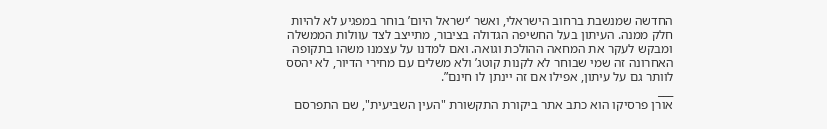החדשה שמנשבת ברחוב הישראלי, ואשר ‘ישראל היום’ בוחר במפגיע לא להיות חלק ממנה. העיתון בעל החשיפה הגדולה בציבור, מתייצב לצד עוולות הממשלה ומבקש לעקר את המחאה ההולכת וגואה. ואם למדנו על עצמנו משהו בתקופה האחרונה זה שמי שבוחר לא לקנות קוטג’ ולא משלים עם מחירי הדיור, לא יהסס לוותר גם על עיתון, אפילו אם זה יינתן לו חינם”.
___
אורן פרסיקו הוא כתב אתר ביקורת התקשורת "העין השביעית", שם התפרסם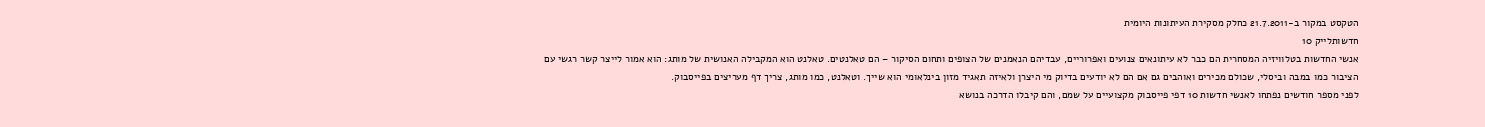הטקסט במקור ב-21.7.2011 כחלק מסקירת העיתונות היומית
חדשותלייק 10
אנשי החדשות בטלוויזיה המסחרית הם כבר לא עיתונאים צנועים ואפרוריים, עבדיהם הנאמנים של הצופים ותחום הסיקור – הם טאלנטים. טאלנט הוא המקבילה האנושית של מותג: הוא אמור לייצר קשר רגשי עם הציבור כמו במבה וביסלי, שכולם מכירים ואוהבים גם אם הם לא יודעים בדיוק מי היצרן ולאיזה תאגיד מזון בינלאומי הוא שייך. וטאלנט, כמו מותג, צריך דף מעריצים בפייסבוק.
לפני מספר חודשים נפתחו לאנשי חדשות 10 דפי פייסבוק מקצועיים על שמם, והם קיבלו הדרכה בנושא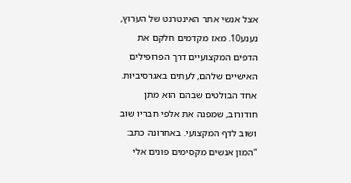אצל אנשי אתר האינטרנט של הערוץ, נענע10. מאז מקדמים חלקם את הדפים המקצועיים דרך הפרופילים האישיים שלהם, לעתים באגרסיביות. אחד הבולטים שבהם הוא מתן חודורוב, שמפנה את אלפי חבריו שוב ושוב לדף המקצועי. באחרונה כתב: “המון אנשים מקסימים פונים אלי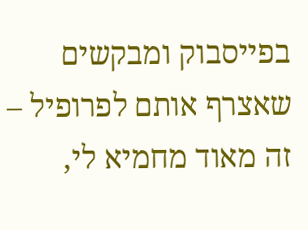בפייסבוק ומבקשים שאצרף אותם לפרופיל – זה מאוד מחמיא לי,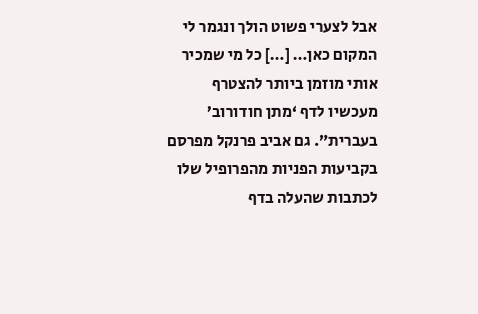אבל לצערי פשוט הולך ונגמר לי המקום כאן… […] כל מי שמכיר אותי מוזמן ביותר להצטרף מעכשיו לדף ‘מתן חודורוב’ בעברית”. גם אביב פרנקל מפרסם בקביעות הפניות מהפרופיל שלו לכתבות שהעלה בדף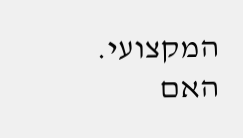המקצועי.
האם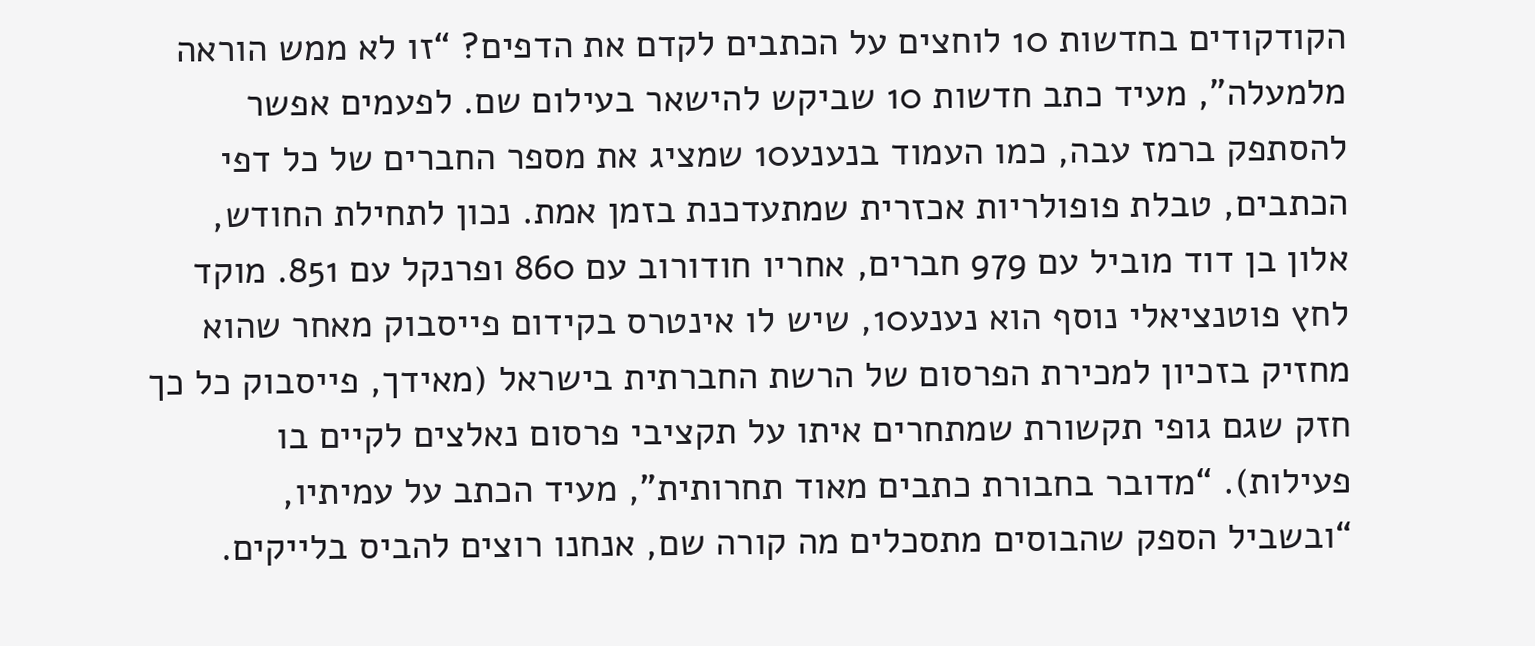הקודקודים בחדשות 10 לוחצים על הכתבים לקדם את הדפים? “זו לא ממש הוראה מלמעלה”, מעיד כתב חדשות 10 שביקש להישאר בעילום שם. לפעמים אפשר להסתפק ברמז עבה, כמו העמוד בנענע10 שמציג את מספר החברים של כל דפי הכתבים, טבלת פופולריות אכזרית שמתעדכנת בזמן אמת. נכון לתחילת החודש, אלון בן דוד מוביל עם 979 חברים, אחריו חודורוב עם 860 ופרנקל עם 851. מוקד לחץ פוטנציאלי נוסף הוא נענע10, שיש לו אינטרס בקידום פייסבוק מאחר שהוא מחזיק בזכיון למכירת הפרסום של הרשת החברתית בישראל (מאידך, פייסבוק כל כך חזק שגם גופי תקשורת שמתחרים איתו על תקציבי פרסום נאלצים לקיים בו פעילות). “מדובר בחבורת כתבים מאוד תחרותית”, מעיד הכתב על עמיתיו, “ובשביל הספק שהבוסים מתסכלים מה קורה שם, אנחנו רוצים להביס בלייקים.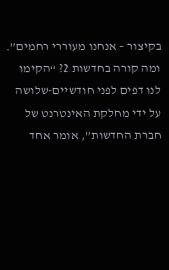בקיצור – אנחנו מעוררי רחמים”.
ומה קורה בחדשות 2? “הקימו לנו דפים לפני חודשיים-שלושה על ידי מחלקת האינטרנט של חברת החדשות”, אומר אחד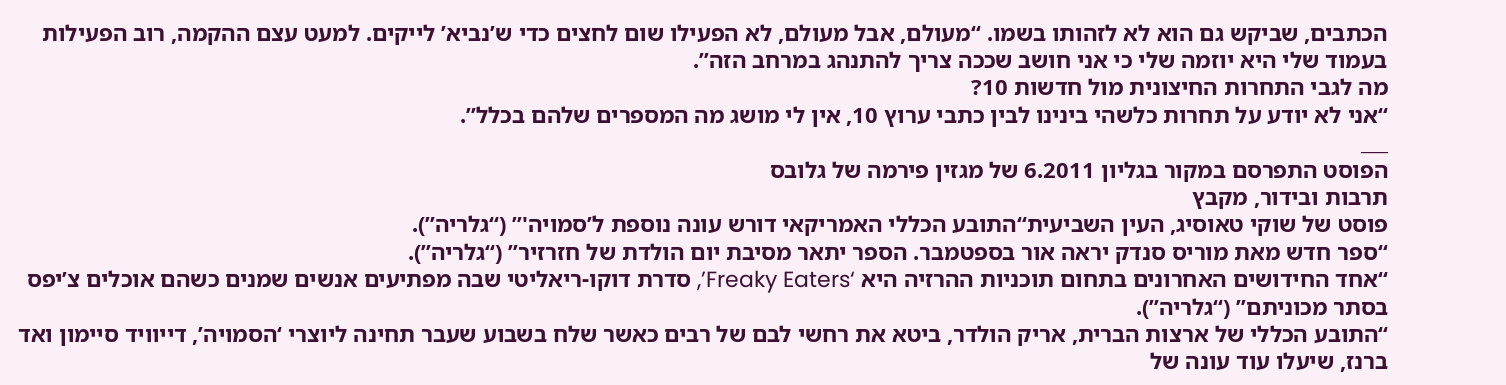הכתבים, שביקש גם הוא לא לזהותו בשמו. “מעולם, אבל מעולם, לא הפעילו שום לחצים כדי ש’נביא’ לייקים. למעט עצם ההקמה, רוב הפעילות בעמוד שלי היא יוזמה שלי כי אני חושב שככה צריך להתנהג במרחב הזה”.
מה לגבי התחרות החיצונית מול חדשות 10?
“אני לא יודע על תחרות כלשהי בינינו לבין כתבי ערוץ 10, אין לי מושג מה המספרים שלהם בכלל”.
___
הפוסט התפרסם במקור בגליון 6.2011 של מגזין פירמה של גלובס
תרבות ובידור, מקבץ
פוסט של שוקי טאוסיג, העין השביעית“התובע הכללי האמריקאי דורש עונה נוספת ל’סמויה'” (“גלריה”).
“ספר חדש מאת מוריס סנדק יראה אור בספטמבר. הספר יתאר מסיבת יום הולדת של חזרזיר” (“גלריה”).
“אחד החידושים האחרונים בתחום תוכניות ההרזיה היא ‘Freaky Eaters’, סדרת דוקו-ריאליטי שבה מפתיעים אנשים שמנים כשהם אוכלים צ’יפס בסתר מכוניתם” (“גלריה”).
“התובע הכללי של ארצות הברית, אריק הולדר, ביטא את רחשי לבם של רבים כאשר שלח בשבוע שעבר תחינה ליוצרי ‘הסמויה’, דייוויד סיימון ואד ברנז, שיעלו עוד עונה של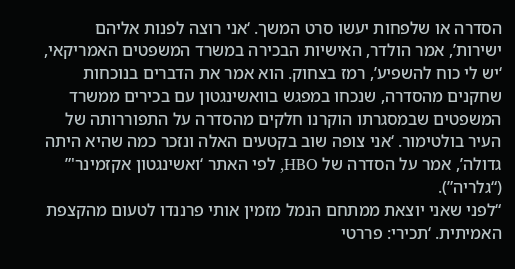הסדרה או שלפחות יעשו סרט המשך. ‘אני רוצה לפנות אליהם ישירות’, אמר הולדר, האישיות הבכירה במשרד המשפטים האמריקאי, ‘יש לי כוח להשפיע’, רמז בצחוק. הוא אמר את הדברים בנוכחות שחקנים מהסדרה, שנכחו במפגש בוואשינגטון עם בכירים ממשרד המשפטים שבמסגרתו הוקרנו חלקים מהסדרה על התפוררותה של העיר בולטימור. ‘אני צופה שוב בקטעים האלה ונזכר כמה שהיא היתה גדולה’, אמר על הסדרה של HBO, לפי האתר ‘ואשינגטון אקזמינר'” (“גלריה”).
“לפני שאני יוצאת ממתחם הנמל מזמין אותי פרננדו לטעום מהקצפת האמיתית. ‘תכירי: פררטי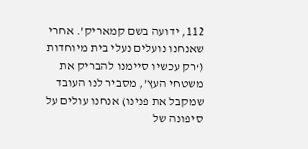112, ידועה בשם קמאריק’. אחרי שאנחנו נועלים נעלי בית מיוחדות (‘רק עכשיו סיימנו להבריק את משטחי העץ’, מסביר לנו העובד שמקבל את פנינו) אנחנו עולים על סיפונה של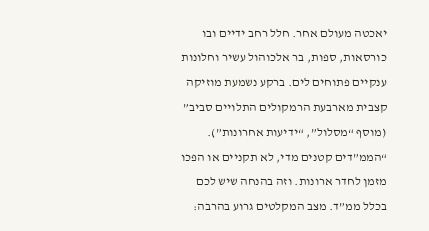יאכטה מעולם אחר. חלל רחב ידיים ובו כורסאות, ספות, בר אלכוהול עשיר וחלונות ענקיים פתוחים לים. ברקע נשמעת מוזיקה קצבית מארבעת הרמקולים התלויים סביב” (מוסף “מסלול”, “ידיעות אחרונות”).
“הממ”דים קטנים מדי, לא תקניים או הפכו מזמן לחדר ארונות. וזה בהנחה שיש לכם בכלל ממ”ד. מצב המקלטים גרוע בהרבה: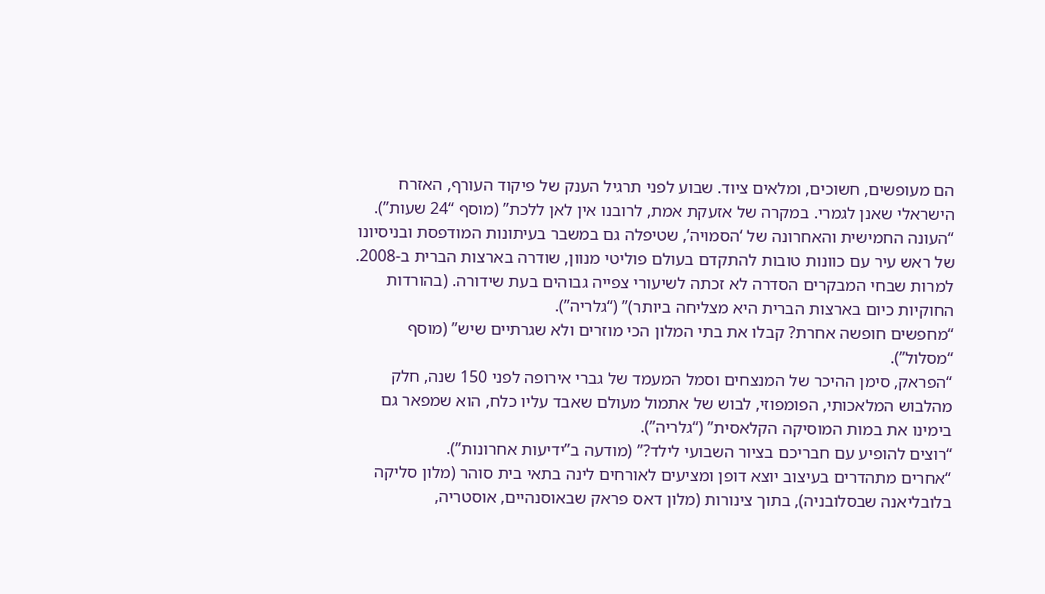הם מעופשים, חשוכים, ומלאים ציוד. שבוע לפני תרגיל הענק של פיקוד העורף, האזרח הישראלי שאנן לגמרי. במקרה של אזעקת אמת, לרובנו אין לאן ללכת” (מוסף “24 שעות”).
“העונה החמישית והאחרונה של ‘הסמויה’, שטיפלה גם במשבר בעיתונות המודפסת ובניסיונו של ראש עיר עם כוונות טובות להתקדם בעולם פוליטי מנוון, שודרה בארצות הברית ב-2008. למרות שבחי המבקרים הסדרה לא זכתה לשיעורי צפייה גבוהים בעת שידורה. (בהורדות החוקיות כיום בארצות הברית היא מצליחה ביותר)” (“גלריה”).
“מחפשים חופשה אחרת? קבלו את בתי המלון הכי מוזרים ולא שגרתיים שיש” (מוסף “מסלול”).
“הפראק, סימן ההיכר של המנצחים וסמל המעמד של גברי אירופה לפני 150 שנה, חלק מהלבוש המלאכותי, הפומפוזי, לבוש של אתמול מעולם שאבד עליו כלח, הוא שמפאר גם בימינו את במות המוסיקה הקלאסית” (“גלריה”).
“רוצים להופיע עם חבריכם בציור השבועי לילד?” (מודעה ב”ידיעות אחרונות”).
“אחרים מתהדרים בעיצוב יוצא דופן ומציעים לאורחים לינה בתאי בית סוהר (מלון סליקה בלובליאנה שבסלובניה), בתוך צינורות (מלון דאס פראק שבאוסנהיים, אוסטריה,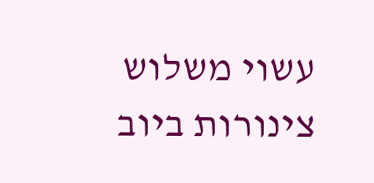עשוי משלוש צינורות ביוב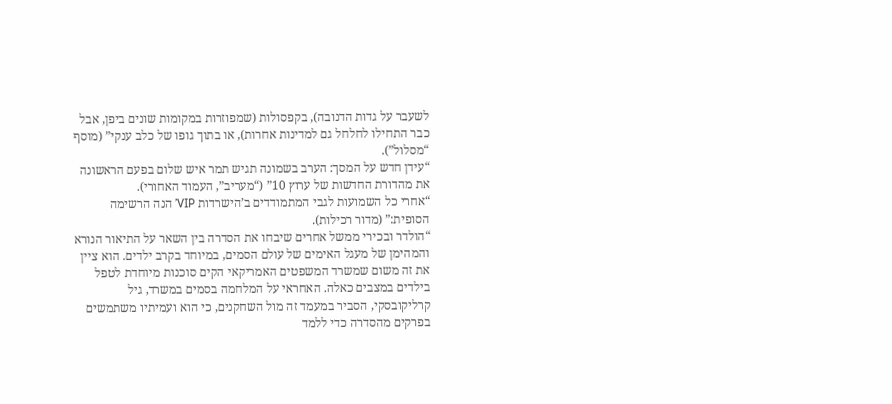לשעבר על גדות הדנובה), בקפסולות (שמפוזרות במקומות שונים ביפן, אבל כבר התחילו לחלחל גם למדינות אחרות), או בתוך גופו של כלב ענקי” (מוסף “מסלול”).
“עידן חדש על המסך: הערב בשמונה תגיש תמר איש שלום בפעם הראשונה את מהדורת החדשות של ערוץ 10” (“מעריב”, העמוד האחורי).
“אחרי כל השמועות לגבי המתמודדים ב’הישרדות VIP’ הנה הרשימה הסופית:” (מדור רכילות).
“הולדר ובכירי ממשל אחרים שיבחו את הסדרה בין השאר על התיאור הנורא והמהימן של מעגל האימים של עולם הסמים, במיוחד בקרב ילדים. הוא ציין את זה משום שמשרד המשפטים האמריקאי הקים סוכנות מיוחדת לטפל בילדים במצבים כאלה. האחראי על המלחמה בסמים במשרד, גיל קרליקובסקי, הסביר במעמד זה מול השחקנים, כי הוא ועמיתיו משתמשים בפרקים מהסדרה כדי ללמד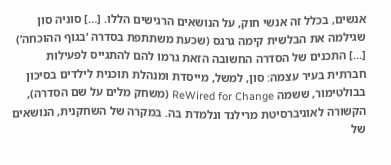אנשים, בכלל זה אנשי חוק, על הנושאים הרגישים הללו. […] סוניה סון שגילמה את הבלשית קימה גרגס (שכעת משתתפת בסדרה ‘בגוף ההוכחה’) […] התכנים של הסדרה החשובה הזאת גרמו להם להתגייס לפעילות חברתית בעיר עצמה: סון, למשל, מייסדת ומנהלת תוכנית לילדים בסיכון בבולטימור, ששמה ReWired for Change (משחק מלים על שם הסדרה), הקשורה לאוניברסיטת מרילנד ונלמדת בה. במקרה של השחקנית, הנושאים של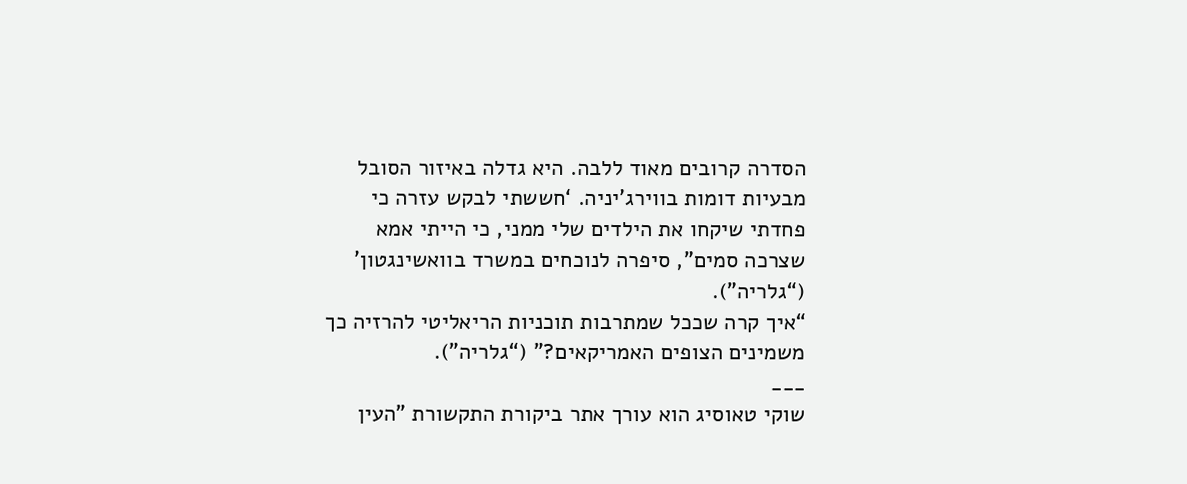הסדרה קרובים מאוד ללבה. היא גדלה באיזור הסובל מבעיות דומות בווירג’יניה. ‘חששתי לבקש עזרה כי פחדתי שיקחו את הילדים שלי ממני, כי הייתי אמא שצרכה סמים”, סיפרה לנוכחים במשרד בוואשינגטון’ (“גלריה”).
“איך קרה שככל שמתרבות תוכניות הריאליטי להרזיה כך משמינים הצופים האמריקאים?” (“גלריה”).
___
שוקי טאוסיג הוא עורך אתר ביקורת התקשורת "העין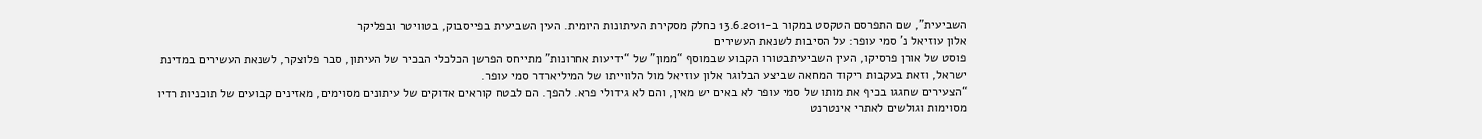השביעית", שם התפרסם הטקסט במקור ב-13.6.2011 כחלק מסקירת העיתונות היומית. העין השביעית בפייסבוק, בטוויטר ובפליקר
אלון עוזיאל נ’ סמי עופר: על הסיבות לשנאת העשירים
פוסט של אורן פרסיקו, העין השביעיתבטורו הקבוע שבמוסף “ממון” של “ידיעות אחרונות” מתייחס הפרשן הכלכלי הבכיר של העיתון, סבר פלוצקר, לשנאת העשירים במדינת ישראל, וזאת בעקבות ריקוד המחאה שביצע הבלוגר אלון עוזיאל מול הלווייתו של המיליארדר סמי עופר.
“הצעירים שחגגו בכיף את מותו של סמי עופר לא באים יש מאין, והם לא גידולי פרא. להפך. הם לבטח קוראים אדוקים של עיתונים מסוימים, מאזינים קבועים של תוכניות רדיו מסוימות וגולשים לאתרי אינטרנט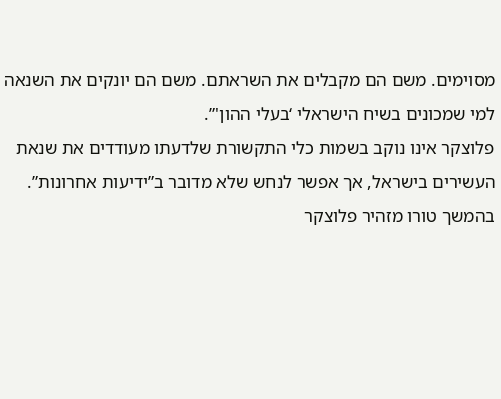מסוימים. משם הם מקבלים את השראתם. משם הם יונקים את השנאה למי שמכונים בשיח הישראלי ‘בעלי ההון'”.
פלוצקר אינו נוקב בשמות כלי התקשורת שלדעתו מעודדים את שנאת העשירים בישראל, אך אפשר לנחש שלא מדובר ב”ידיעות אחרונות”. בהמשך טורו מזהיר פלוצקר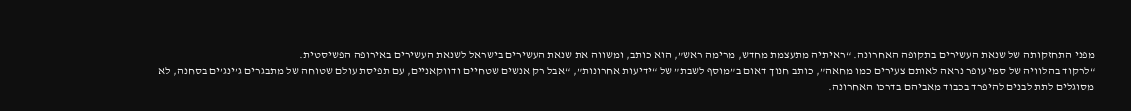מפני התחזקותה של שנאת העשירים בתקופה האחרונה. “ראיתיה מתעצמת מחדש, מרימה ראש”, הוא כותב, ומשווה את שנאת העשירים בישראל לשנאת העשירים באירופה הפשיסטית.
“לרקוד בהלוויה של סמי עופר נראה לאותם צעירים כמו מחאה”, כותב חנוך דאום ב”מוסף לשבת” של “ידיעות אחרונות”, “אבל רק אנשים שטחיים ודווקאניים, עם תפיסת עולם שטוחה של מתבגרים ג’ינג’ים בסחנה, לא מסוגלים לתת לבנים להיפרד בכבוד מאביהם בדרכו האחרונה.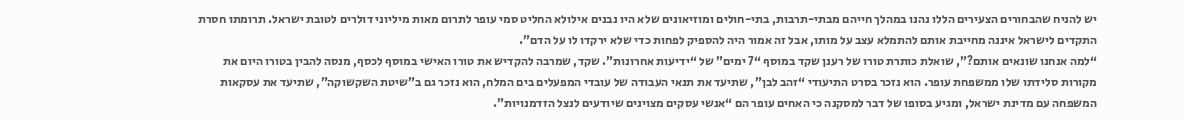יש להניח שהבחורים הצעירים הללו נהנו במהלך חייהם מבתי-תרבות, בתי-חולים ומוזיאונים שלא היו נבנים אילולא החליט סמי עופר לתרום מאות מיליוני דולרים לטובת ישראל. תרומתו חסרת התקדים לישראל איננה מחייבת אותם להתמלא עצב על מותו, אבל זה אמור היה להספיק לפחות כדי שלא ירקדו לו על הדם”.
“למה אנחנו שונאים אותם?”, שואלת כותרת טורו של רענן שקד במוסף “7 ימים” של “ידיעות אחרונות”. שקד, שמרבה להקדיש את טורו האישי במוסף לכסף, מנסה להבין בטורו היום את מקורות סלידתו שלו ממשפחת עופר. הוא נזכר בסרט התיעודי “זהב לבן”, שתיעד את תנאי העבודה של עובדי המפעלים בים המלח, הוא נזכר גם ב”שיטת השקשוקה”, שתיעד את עסקאות המשפחה עם מדינת ישראל, ומגיע בסופו של דבר למסקנה כי האחים עופר הם “אנשי עסקים מצוינים שיודעים לנצל הזדמנויות”.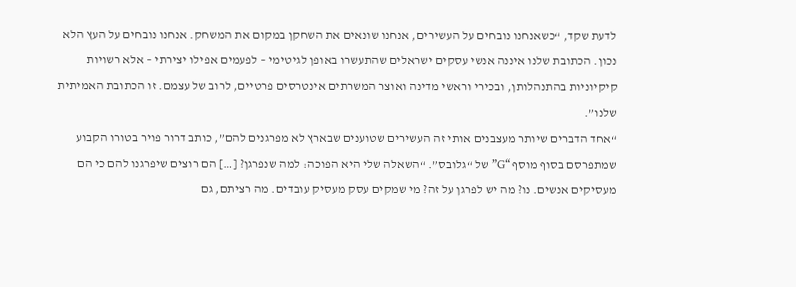לדעת שקד, “כשאנחנו נובחים על העשירים, אנחנו שונאים את השחקן במקום את המשחק. אנחנו נובחים על העץ הלא נכון. הכתובת שלנו איננה אנשי עסקים ישראלים שהתעשרו באופן לגיטימי – לפעמים אפילו יצירתי – אלא רשויות קיקיוניות בהתנהלותן, ובכירי וראשי מדינה ואוצר המשרתים אינטרסים פרטיים, לרוב של עצמם. זו הכתובת האמיתית שלנו”.
“אחד הדברים שיותר מעצבנים אותי זה העשירים שטוענים שבארץ לא מפרגנים להם”, כותב דרור פויר בטורו הקבוע שמתפרסם בסוף מוסף “G” של “גלובס”. “השאלה שלי היא הפוכה: למה שנפרגן? […] הם רוצים שיפרגנו להם כי הם מעסיקים אנשים. נו? מה יש לפרגן על זה? מי שמקים עסק מעסיק עובדים. מה רציתם, גם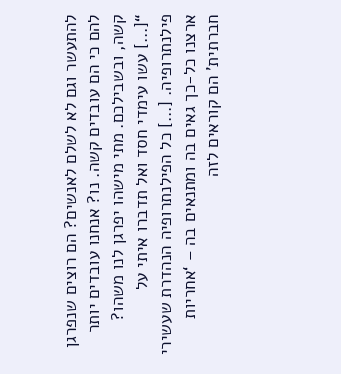להתעשר וגם לא לשלם לאנשים? הם רוצים שנפרגן להם כי הם עובדים קשה. נו? אנחנו עובדים יותר קשה, ובשבילכם. מתי מישהו יפרגן לנו משהו?
“[…] עשו עימדי חסד ואל תדברו איתי על פילנתרופיה. […] כל הפילנתרופיה הנהדרת שעשירי ארצנו כל-כך גאים בה ומתנאים בה – ‘אחריות חברתית’ הם קוראים לזה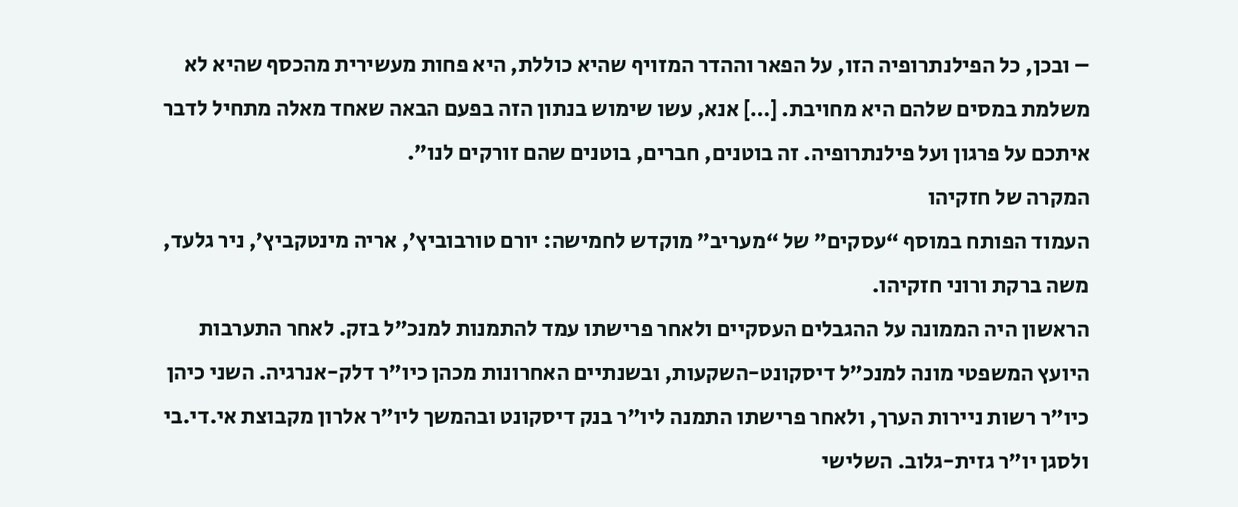– ובכן, כל הפילנתרופיה הזו, על הפאר וההדר המזויף שהיא כוללת, היא פחות מעשירית מהכסף שהיא לא משלמת במסים שלהם היא מחויבת. […] אנא, עשו שימוש בנתון הזה בפעם הבאה שאחד מאלה מתחיל לדבר איתכם על פרגון ועל פילנתרופיה. זה בוטנים, חברים, בוטנים שהם זורקים לנו”.
המקרה של חזקיהו
העמוד הפותח במוסף “עסקים” של “מעריב” מוקדש לחמישה: יורם טורבוביץ’, אריה מינטקביץ’, ניר גלעד, משה ברקת ורוני חזקיהו.
הראשון היה הממונה על ההגבלים העסקיים ולאחר פרישתו עמד להתמנות למנכ”ל בזק. לאחר התערבות היועץ המשפטי מונה למנכ”ל דיסקונט-השקעות, ובשנתיים האחרונות מכהן כיו”ר דלק-אנרגיה. השני כיהן כיו”ר רשות ניירות הערך, ולאחר פרישתו התמנה ליו”ר בנק דיסקונט ובהמשך ליו”ר אלרון מקבוצת אי.די.בי ולסגן יו”ר גזית-גלוב. השלישי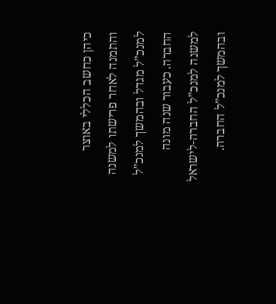כיהן כחשב הכללי באוצר והתמנה לאחר פרישתו למשנה למנכ”ל מגדל ובהמשך למנכ”ל החברה. כעבור שנה מונה למשנה למנכ”ל החברה-לישראל ובהמשך למנכ”ל החברה.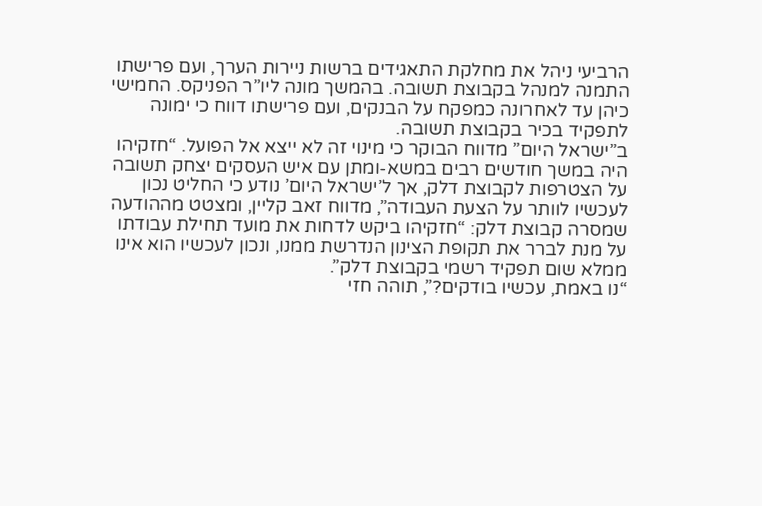הרביעי ניהל את מחלקת התאגידים ברשות ניירות הערך, ועם פרישתו התמנה למנהל בקבוצת תשובה. בהמשך מונה ליו”ר הפניקס. החמישי כיהן עד לאחרונה כמפקח על הבנקים, ועם פרישתו דווח כי ימונה לתפקיד בכיר בקבוצת תשובה.
ב”ישראל היום” מדווח הבוקר כי מינוי זה לא ייצא אל הפועל. “חזקיהו היה במשך חודשים רבים במשא-ומתן עם איש העסקים יצחק תשובה על הצטרפות לקבוצת דלק, אך ל’ישראל היום’ נודע כי החליט נכון לעכשיו לוותר על הצעת העבודה”, מדווח זאב קליין, ומצטט מההודעה שמסרה קבוצת דלק: “חזקיהו ביקש לדחות את מועד תחילת עבודתו על מנת לברר את תקופת הצינון הנדרשת ממנו, ונכון לעכשיו הוא אינו ממלא שום תפקיד רשמי בקבוצת דלק”.
“נו באמת, עכשיו בודקים?”, תוהה חזי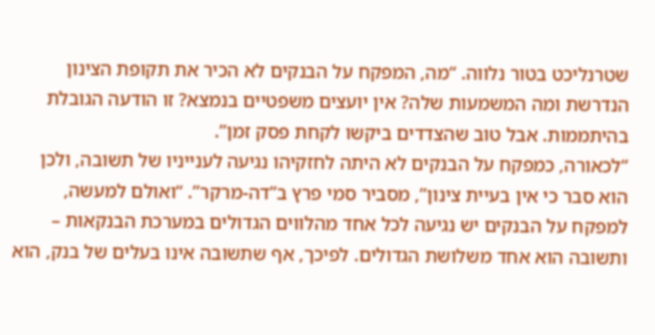שטרנליכט בטור נלווה. “מה, המפקח על הבנקים לא הכיר את תקופת הצינון הנדרשת ומה המשמעות שלה? אין יועצים משפטיים בנמצא? זו הודעה הגובלת בהיתממות. אבל טוב שהצדדים ביקשו לקחת פסק זמן”.
“לכאורה, כמפקח על הבנקים לא היתה לחזקיהו נגיעה לענייניו של תשובה, ולכן הוא סבר כי אין בעיית צינון”, מסביר סמי פרץ ב”דה-מרקר”. “ואולם למעשה, למפקח על הבנקים יש נגיעה לכל אחד מהלווים הגדולים במערכת הבנקאות – ותשובה הוא אחד משלושת הגדולים. לפיכך, אף שתשובה אינו בעלים של בנק, הוא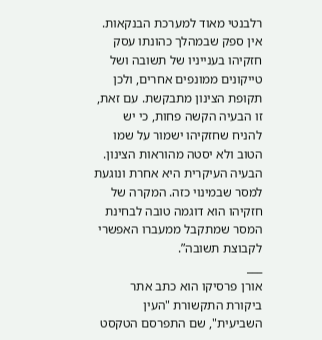רלבנטי מאוד למערכת הבנקאות. אין ספק שבמהלך כהונתו עסק חזקיהו בענייניו של תשובה ושל טייקונים ממונפים אחרים, ולכן תקופת הצינון מתבקשת. עם זאת, זו הבעיה הקשה פחות, כי יש להניח שחזקיהו ישמור על שמו הטוב ולא יסטה מהוראות הצינון. הבעיה העיקרית היא אחרת ונוגעת למסר שבמינוי כזה. המקרה של חזקיהו הוא דוגמה טובה לבחינת המסר שמתקבל ממעברו האפשרי לקבוצת תשובה”.
___
אורן פרסיקו הוא כתב אתר ביקורת התקשורת "העין השביעית", שם התפרסם הטקסט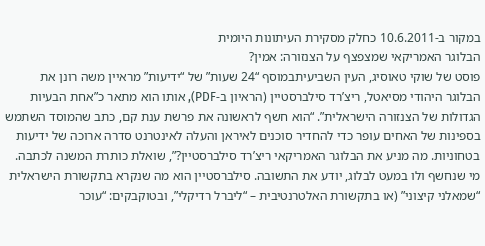במקור ב-10.6.2011 כחלק מסקירת העיתונות היומית
הבלוגר האמריקאי שמצפצף על הצנזורה: אמין?
פוסט של שוקי טאוסיג, העין השביעיתבמוסף “24 שעות” של “ידיעות” מראיין משה רונן את הבלוגר היהודי מסיאטל, ריצ’רד סילברסטיין (הראיון ב-PDF), אותו הוא מתאר כ”אחת הבעיות הגדולות של הצנזורה הישראלית”. “הוא חשף לראשונה את פרשת ענת קם, כתב שהמוסד השתמש בספינות של האחים עופר כדי להחדיר סוכנים לאיראן והעלה לאינטרנט סדרה ארוכה של ידיעות בטחוניות. מה מניע את הבלוגר האמריקאי ריצ’רד סילברסטיין?”, שואלת כותרת המשנה לכתבה. מי שנחשף ולו במעט לבלוג, יודע את התשובה. סילברסטיין הוא מה שנקרא בתקשורת הישראלית “שמאלני קיצוני” (או בתקשורת האלטרנטיבית – “ליברל רדיקלי”, ובטוקבקים: “עוכר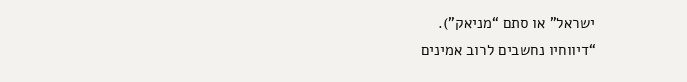ישראל” או סתם “מניאק”).
“דיווחיו נחשבים לרוב אמינים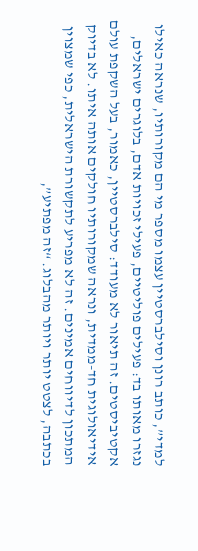למדי”, כותב רונן וסילברסטיין עצמו מספר מי הם מקורותיו, שנראה כאילו נגזרו מאותו בד: פעילים פוליטיים, פעילי זכויות אדם, בלוגרים ישראלים, אקטיביסטים. זה תיאור לא מעודד: סילברסטיין, כאמור, בעל השקפת עולם אידיאולוגית חד-ממדית, ונראה שמקורותיו חולקים אותה איתו. לא בדיוק המתכון לדיווחים אמינים. זה לא מפריע לתקשורת הישראלית, כפי שמצוין בכתבה, לצטט יותר ויותר מהבלוג. “זה מפתיע”,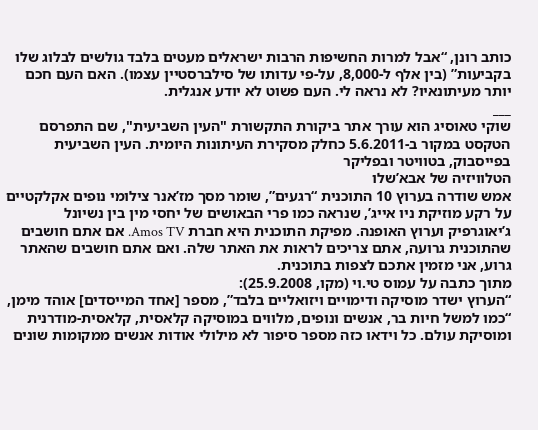כותב רונן, “אבל למרות החשיפות הרבות ישראלים מעטים בלבד גולשים לבלוג שלו בקביעות” (בין אלף ל-8,000, על-פי עדותו של סילברסטיין עצמו). האם העם חכם יותר מעיתונאיו? לא נראה לי. העם פשוט לא יודע אנגלית.
___
שוקי טאוסיג הוא עורך אתר ביקורת התקשורת "העין השביעית", שם התפרסם הטקסט במקור ב-5.6.2011 כחלק מסקירת העיתונות היומית. העין השביעית בפייסבוק, בטוויטר ובפליקר
הטלוויזיה של אבא’שלו
אמש שודרה בערוץ 10 התוכנית “רגעים”, שומר מסך מז’אנר צילומי נופים אקלקטיים על רקע מוזיקת ניו אייג’, שנראה כמו פרי הבאושים של יחסי מין בין נשיונל ג’יאוגרפיק וערוץ האופנה. מפיקת התוכנית היא חברת Amos TV. אם אתם חושבים שהתוכנית גרועה, אתם צריכים לראות את האתר שלה. ואם אתם חושבים שהאתר גרוע, אני מזמין אתכם לצפות בתוכנית.
מתוך כתבה על עמוס טי.וי (מקו, 25.9.2008):
“הערוץ ישדר מוסיקה ודימויים ויזואליים בלבד”, מספר [אחד המייסדים] אוהד מימן, “כמו למשל חיות בר, אנשים ונופים, מלווים במוסיקה קלאסית, קלאסית-מודרנית ומוסיקת עולם. כל וידאו כזה מספר סיפור לא מילולי אודות אנשים ממקומות שונים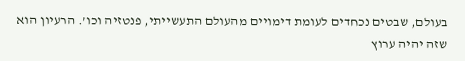בעולם, שבטים נכחדים לעומת דימויים מהעולם התעשייתי, פנטזיה וכו’. הרעיון הוא שזה יהיה ערוץ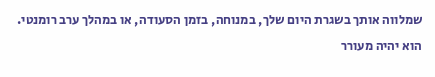שמלווה אותך בשגרת היום שלך, במנוחה, בזמן הסעודה, או במהלך ערב רומנטי. הוא יהיה מעורר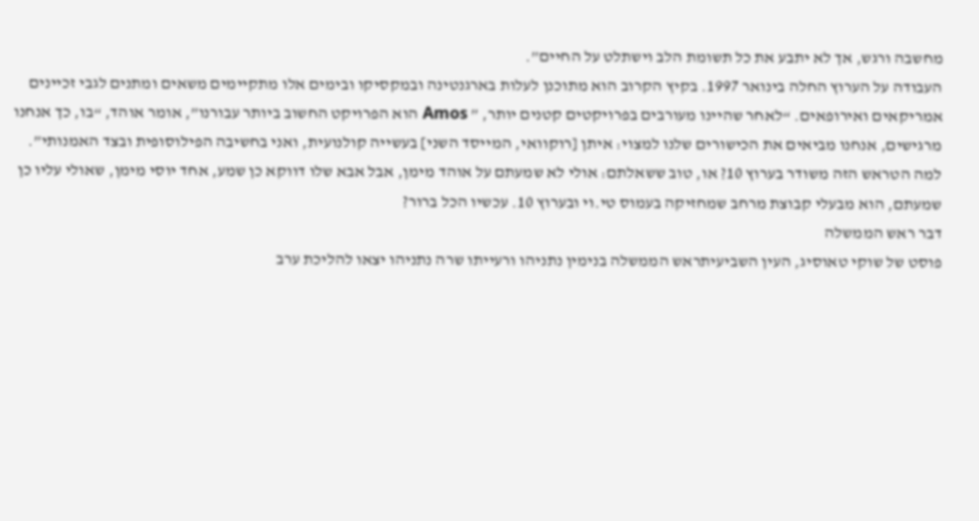מחשבה ורגש, אך לא יתבע את כל תשומת הלב וישתלט על החיים”.
העבודה על הערוץ החלה בינואר 1997. בקיץ הקרוב הוא מתוכנן לעלות בארגנטינה ובמקסיקו ובימים אלו מתקיימים משאים ומתנים לגבי זכיינים אמריקאים ואירופאים. “לאחר שהיינו מעורבים בפרויקטים קטנים יותר, ” Amos הוא הפרויקט החשוב ביותר עבורנו”, אומר אוהד, “בו, כך אנחנו מרגישים, אנחנו מביאים את הכישורים שלנו למצוי: איתן [רוקוואי, המייסד השני] בעשייה קולנועית, ואני בחשיבה הפילוסופית ובצד האמנותי”.
למה הטראש הזה משודר בערוץ 10? או, טוב ששאלתם: אולי לא שמעתם על אוהד מימן, אבל אבא שלו דווקא כן שמע, אחד יוסי מימן, שאולי עליו כן שמעתם, הוא מבעלי קבוצת מרחב שמחזיקה בעמוס טי.וי ובערוץ 10. עכשיו הכל ברור?
דבר ראש הממשלה
פוסט של שוקי טאוסיג, העין השביעיתראש הממשלה בנימין נתניהו ורעייתו שרה נתניהו יצאו להליכת ערב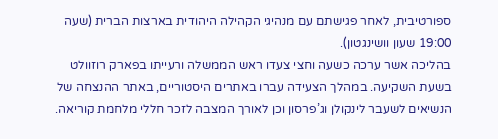ספורטיבית, לאחר פגישתם עם מנהיגי הקהילה היהודית בארצות הברית (שעה 19:00 שעון וושינגטון).
בהליכה אשר ערכה כשעה וחצי צעדו ראש הממשלה ורעייתו בפארק רוזוולט בשעת השקיעה. במהלך הצעידה עברו באתרים היסטוריים, באתר ההנצחה של הנשיאים לשעבר לינקולן וג’פרסון וכן לאורך המצבה לזכר חללי מלחמת קוריאה.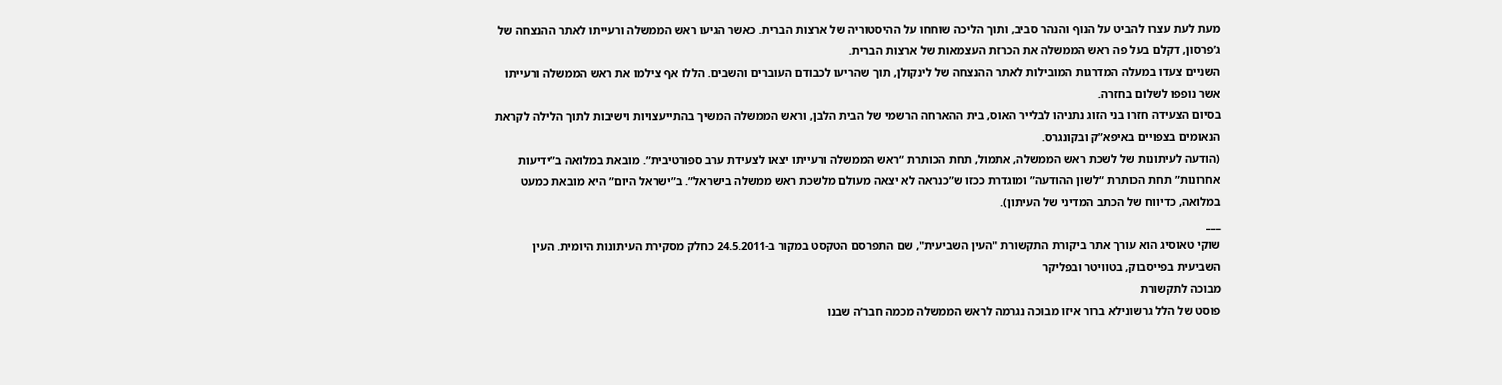מעת לעת עצרו להביט על הנוף והנהר סביב, ותוך הליכה שוחחו על ההיסטוריה של ארצות הברית. כאשר הגיעו ראש הממשלה ורעייתו לאתר ההנצחה של ג’פרסון, דקלם בעל פה ראש הממשלה את הכרזת העצמאות של ארצות הברית.
השניים צעדו במעלה המדרגות המובילות לאתר ההנצחה של לינקולן, תוך שהריעו לכבודם העוברים והשבים. הללו אף צילמו את ראש הממשלה ורעייתו אשר נופפו לשלום בחזרה.
בסיום הצעידה חזרו בני הזוג נתניהו לבלייר האוס, בית ההארחה הרשמי של הבית הלבן, וראש הממשלה המשיך בהתייעצויות וישיבות לתוך הלילה לקראת הנאומים בצפויים באיפא”ק ובקונגרס.
(הודעה לעיתונות של לשכת ראש הממשלה, אתמול, תחת הכותרת “ראש הממשלה ורעייתו יצאו לצעידת ערב ספורטיבית”. מובאת במלואה ב”ידיעות אחרונות” תחת הכותרת “לשון ההודעה” ומוגדרת ככזו ש”כנראה לא יצאה מעולם מלשכת ראש ממשלה בישראל”. ב”ישראל היום” היא מובאת כמעט במלואה, כדיווח של הכתב המדיני של העיתון).
___
שוקי טאוסיג הוא עורך אתר ביקורת התקשורת "העין השביעית", שם התפרסם הטקסט במקור ב-24.5.2011 כחלק מסקירת העיתונות היומית. העין השביעית בפייסבוק, בטוויטר ובפליקר
מבוכה לתקשורת
פוסט של הלל גרשונילא ברור איזו מבוכה נגרמה לראש הממשלה מכמה חבר’ה שבנו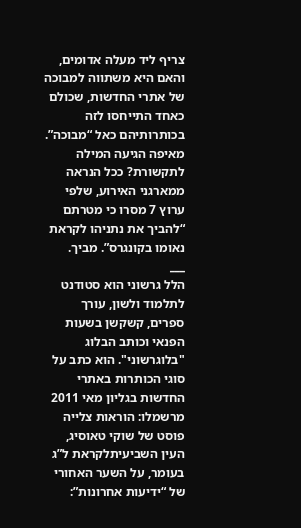צריף ליד מעלה אדומים, והאם היא משתווה למבוכה של אתרי החדשות, שכולם כאחד התייחסו לזה בכותרותיהם כאל “מבוכה”. מאיפה הגיעה המילה לתקשורת? ככל הנראה ממארגני האירוע, שלפי ערוץ 7 מסרו כי מטרתם “להביך את נתניהו לקראת נאומו בקונגרס”. מביך.
___
הלל גרשוני הוא סטודנט לתלמוד ולשון, עורך ספרים, קשקשן בשעות הפנאי וכותב הבלוג "בלוגרשוני". הוא כתב על סוגי הכותרות באתרי החדשות בגליון מאי 2011
מרשמלו: הוראות צלייה
פוסט של שוקי טאוסיג, העין השביעיתלקראת ל”ג בעומר, על השער האחורי של “ידיעות אחרונות”: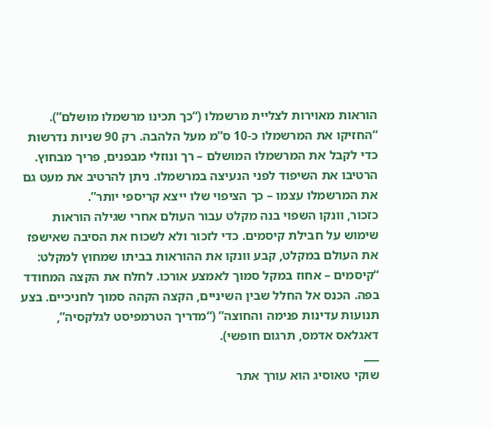הוראות מאוירות לצליית מרשמלו (“כך תכינו מרשמלו מושלם”). “החזיקו את המרשמלו כ-10 ס”מ מעל הלהבה. רק 90 שניות נדרשות כדי לקבל את המרשמלו המושלם – רך ונוזלי מבפנים, פריך מבחוץ. הרטיבו את השיפוד לפני הנעיצה במרשמלו. ניתן להרטיב את מעט גם את המרשמלו עצמו – כך הציפוי שלו ייצא קריספי יותר”.
כזכור, וונקו השפוי בנה מקלט עבור העולם אחרי שגילה הוראות שימוש על חבילת קיסמים. כדי לזכור ולא לשכוח את הסיבה שאישפז את העולם במקלט, קבע וונקו את ההוראות בביתו שמחוץ למקלט: “קיסמים – אחוז במקל סמוך לאמצע אורכו. לחלח את הקצה המחודד בפה. הכנס אל החלל שבין השיניים, הקצה הקהה סמוך לחניכיים. בצע תנועות עדינות פנימה והחוצה” (“מדריך הטרמפיסט לגלקסיה”, דאגלאס אדמס, תרגום חופשי).
___
שוקי טאוסיג הוא עורך אתר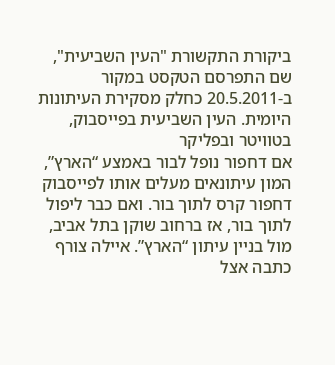ביקורת התקשורת "העין השביעית", שם התפרסם הטקסט במקור ב-20.5.2011 כחלק מסקירת העיתונות היומית. העין השביעית בפייסבוק, בטוויטר ובפליקר
אם דחפור נופל לבור באמצע “הארץ”, המון עיתונאים מעלים אותו לפייסבוק
דחפור קרס לתוך בור. ואם כבר ליפול לתוך בור, אז ברחוב שוקן בתל אביב, מול בניין עיתון “הארץ”. איילה צורף כתבה אצל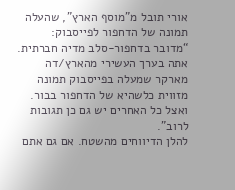אורי תובל מ”מוסף הארץ”, שהעלה תמונה של הדחפור לפייסבוק: “מדובר בדחפור-סלב מדיה חברתית. אתה בערך העשירי מהארץ/דה מארקר שמעלה בפייסבוק תמונה מזווית כלשהיא של הדחפור בבור. ואצל כל האחרים יש גם כן תגובות לרוב”.
להלן הדיווחים מהשטח. אם גם אתם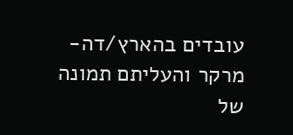עובדים בהארץ/דה-מרקר והעליתם תמונה של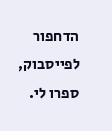הדחפור לפייסבוק, ספרו לי.